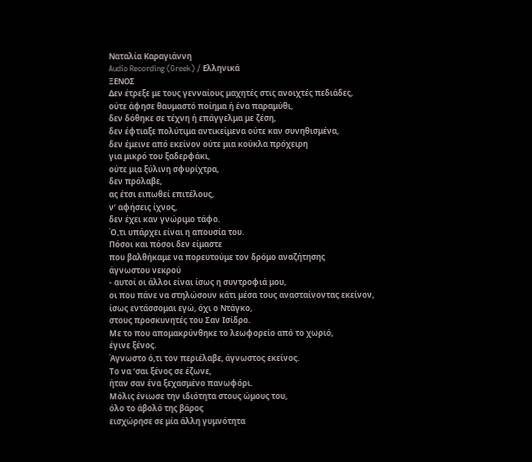Ναταλία Καραγιάννη
Audio Recording (Greek) / Ελληνικά
ΞΕΝΟΣ
Δεν έτρεξε με τους γενναίους μαχητές στις ανοιχτές πεδιάδες,
ούτε άφησε θαυμαστό ποίημα ή ένα παραμύθι,
δεν δόθηκε σε τέχνη ή επάγγελμα με ζέση,
δεν έφτιαξε πολύτιμα αντικείμενα ούτε καν συνηθισμένα,
δεν έμεινε από εκείνον ούτε μια κούκλα πρόχειρη
για μικρό του ξαδερφάκι,
ούτε μια ξύλινη σφυρίχτρα,
δεν πρόλαβε,
ας έτσι ειπωθεί επιτέλους,
ν’ αφήσεις ίχνος,
δεν έχει καν γνώριμο τάφο.
Ό,τι υπάρχει είναι η απουσία του.
Πόσοι και πόσοι δεν είμαστε
που βαλθήκαμε να πορευτούμε τον δρόμο αναζήτησης
άγνωστου νεκρού
- αυτοί οι άλλοι είναι ίσως η συντροφιά μου,
οι που πάνε να στηλώσουν κάτι μέσα τους ανασταίνοντας εκείνον,
ίσως εντάσσομαι εγώ, όχι ο Ντάγκο,
στους προσκυνητές του Σαν Ισίδρο.
Με το που απομακρύνθηκε το λεωφορείο από το χωριό,
έγινε ξένος.
Άγνωστο ό,τι τον περιέλαβε, άγνωστος εκείνος.
Το να ‘σαι ξένος σε έζωνε,
ήταν σαν ένα ξεχασμένο πανωφόρι.
Μόλις ένιωσε την ιδιότητα στους ώμους του,
όλο το άβολό της βάρος
εισχώρησε σε μία άλλη γυμνότητα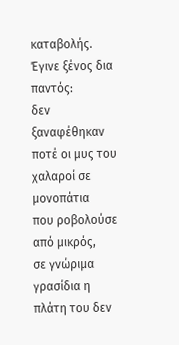καταβολής.
Έγινε ξένος δια παντός:
δεν ξαναφέθηκαν ποτέ οι μυς του χαλαροί σε μονοπάτια
που ροβολούσε από μικρός,
σε γνώριμα γρασίδια η πλάτη του δεν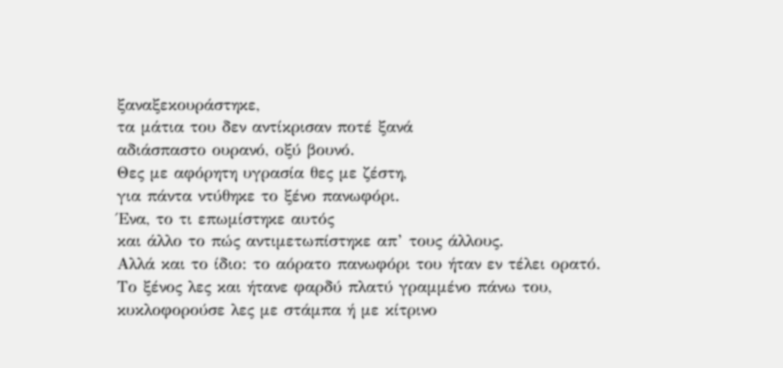ξαναξεκουράστηκε,
τα μάτια του δεν αντίκρισαν ποτέ ξανά
αδιάσπαστο ουρανό, οξύ βουνό.
Θες με αφόρητη υγρασία θες με ζέστη,
για πάντα ντύθηκε το ξένο πανωφόρι.
Ένα, το τι επωμίστηκε αυτός
και άλλο το πώς αντιμετωπίστηκε απ’ τους άλλους.
Αλλά και το ίδιο: το αόρατο πανωφόρι του ήταν εν τέλει ορατό.
Το ξένος λες και ήτανε φαρδύ πλατύ γραμμένο πάνω του,
κυκλοφορούσε λες με στάμπα ή με κίτρινο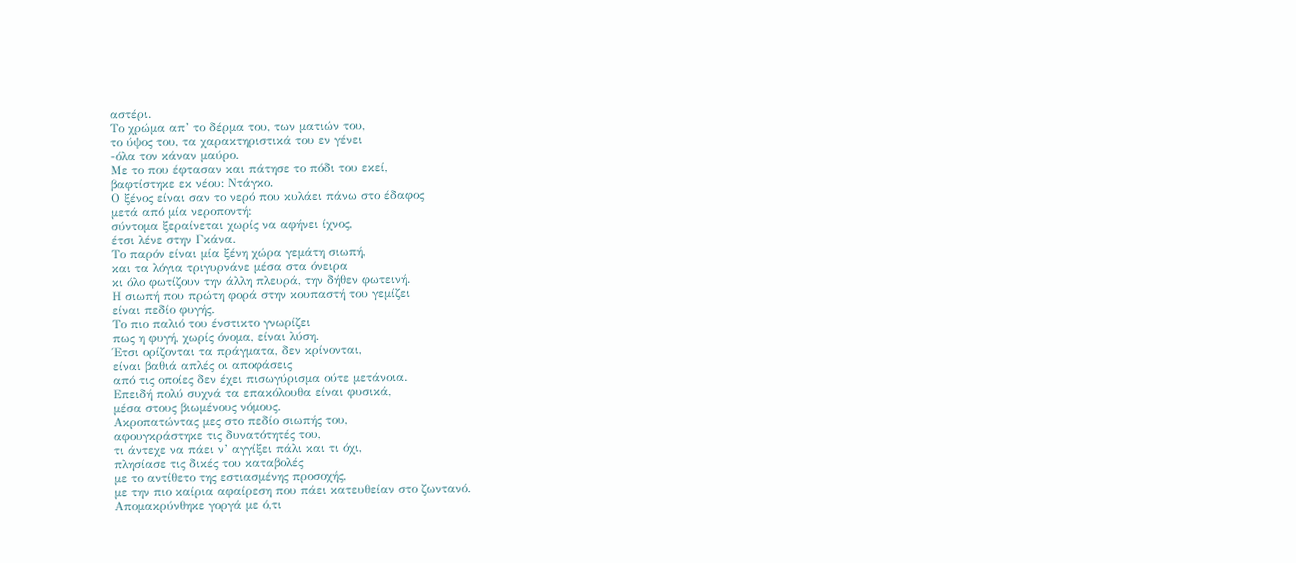αστέρι.
Το χρώμα απ’ το δέρμα του, των ματιών του,
το ύψος του, τα χαρακτηριστικά του εν γένει
-όλα τον κάναν μαύρο.
Με το που έφτασαν και πάτησε το πόδι του εκεί,
βαφτίστηκε εκ νέου: Ντάγκο.
Ο ξένος είναι σαν το νερό που κυλάει πάνω στο έδαφος
μετά από μία νεροποντή:
σύντομα ξεραίνεται χωρίς να αφήνει ίχνος,
έτσι λένε στην Γκάνα.
Το παρόν είναι μία ξένη χώρα γεμάτη σιωπή,
και τα λόγια τριγυρνάνε μέσα στα όνειρα
κι όλο φωτίζουν την άλλη πλευρά, την δήθεν φωτεινή.
Η σιωπή που πρώτη φορά στην κουπαστή του γεμίζει
είναι πεδίο φυγής.
Το πιο παλιό του ένστικτο γνωρίζει
πως η φυγή, χωρίς όνομα, είναι λύση.
Έτσι ορίζονται τα πράγματα, δεν κρίνονται,
είναι βαθιά απλές οι αποφάσεις
από τις οποίες δεν έχει πισωγύρισμα ούτε μετάνοια.
Επειδή πολύ συχνά τα επακόλουθα είναι φυσικά,
μέσα στους βιωμένους νόμους.
Ακροπατώντας μες στο πεδίο σιωπής του,
αφουγκράστηκε τις δυνατότητές του,
τι άντεχε να πάει ν’ αγγίξει πάλι και τι όχι,
πλησίασε τις δικές του καταβολές
με το αντίθετο της εστιασμένης προσοχής,
με την πιο καίρια αφαίρεση που πάει κατευθείαν στο ζωντανό.
Απομακρύνθηκε γοργά με ό,τι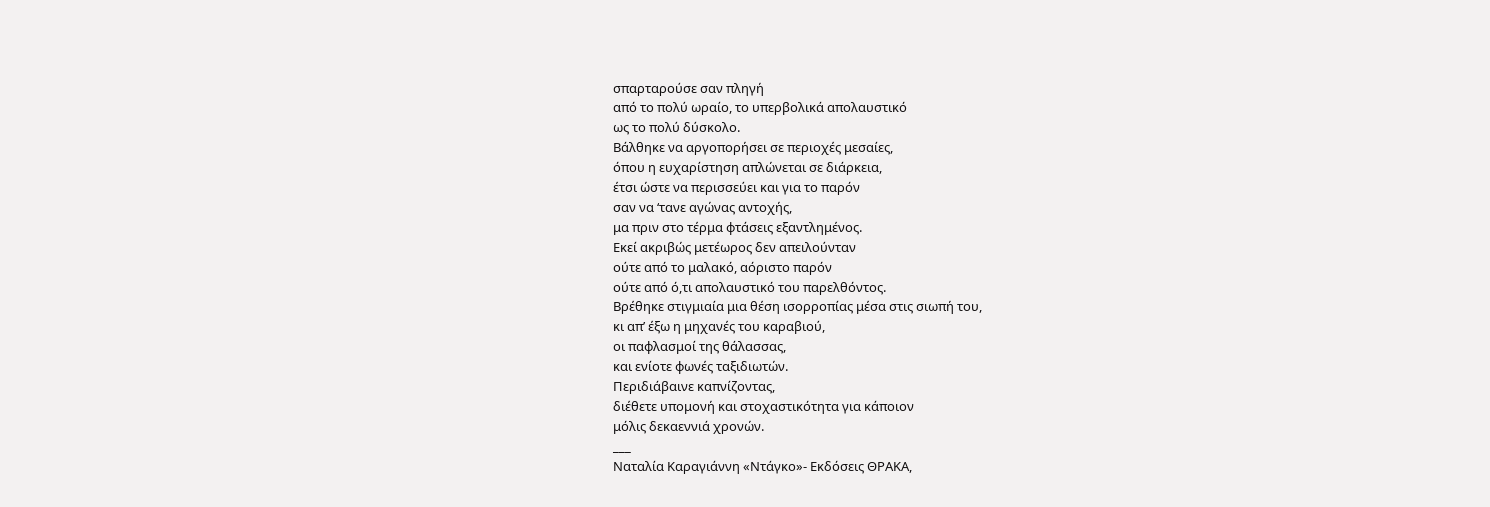σπαρταρούσε σαν πληγή
από το πολύ ωραίο, το υπερβολικά απολαυστικό
ως το πολύ δύσκολο.
Βάλθηκε να αργοπορήσει σε περιοχές μεσαίες,
όπου η ευχαρίστηση απλώνεται σε διάρκεια,
έτσι ώστε να περισσεύει και για το παρόν
σαν να ‘τανε αγώνας αντοχής,
μα πριν στο τέρμα φτάσεις εξαντλημένος.
Εκεί ακριβώς μετέωρος δεν απειλούνταν
ούτε από το μαλακό, αόριστο παρόν
ούτε από ό,τι απολαυστικό του παρελθόντος.
Βρέθηκε στιγμιαία μια θέση ισορροπίας μέσα στις σιωπή του,
κι απ’ έξω η μηχανές του καραβιού,
οι παφλασμοί της θάλασσας,
και ενίοτε φωνές ταξιδιωτών.
Περιδιάβαινε καπνίζοντας,
διέθετε υπομονή και στοχαστικότητα για κάποιον
μόλις δεκαεννιά χρονών.
___
Ναταλία Καραγιάννη «Ντάγκο»- Εκδόσεις ΘΡΑΚΑ,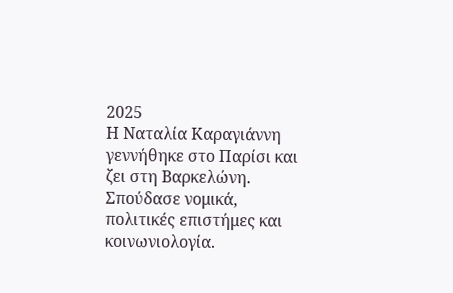2025
Η Ναταλία Καραγιάννη γεννήθηκε στο Παρίσι και ζει στη Βαρκελώνη. Σπούδασε νομικά, πολιτικές επιστήμες και κοινωνιολογία.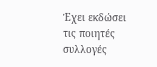Έχει εκδώσει τις ποιητές συλλογές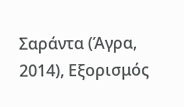Σαράντα (Άγρα, 2014), Εξορισμός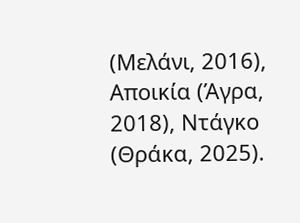(Μελάνι, 2016), Αποικία (Άγρα, 2018), Ντάγκο (Θράκα, 2025).